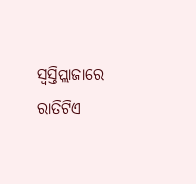ସ୍ଵସ୍ତିପ୍ଲାଜାରେ ରାତିଟିଏ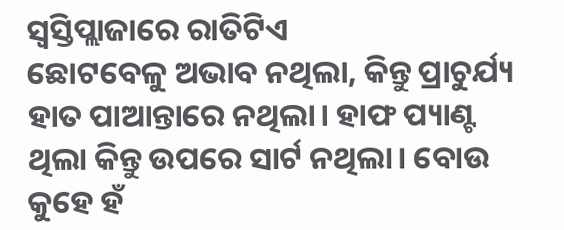ସ୍ଵସ୍ତିପ୍ଲାଜାରେ ରାତିଟିଏ
ଛୋଟବେଳୁ ଅଭାବ ନଥିଲା, କିନ୍ତୁ ପ୍ରାଚୁର୍ଯ୍ୟ ହାତ ପାଆନ୍ତାରେ ନଥିଲା। ହାଫ ପ୍ୟାଣ୍ଟ ଥିଲା କିନ୍ତୁ ଉପରେ ସାର୍ଟ ନଥିଲା। ବୋଉ କୁହେ ହଁ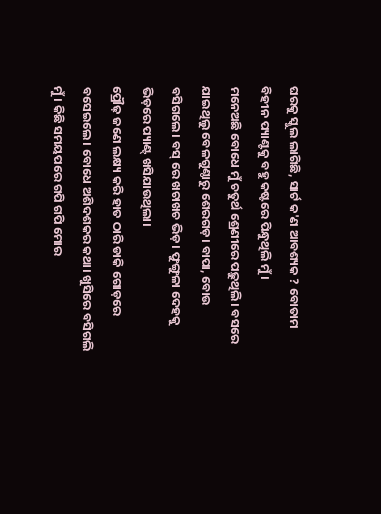ଘରକୁ ସ୍କୁଲ ଲାଗିଛି, ସାର୍ଟ କ'ଣ ଆବଶ୍ୟକ ? ବୋତାମ ବିହୀନ ପ୍ୟାଣ୍ଟକୁ ବହୁ କଷ୍ଟରେ ପିନ୍ଧୁଥିଲି ମୁଁ।
ମନେଅଛି ବୋଧେ ମୁଁ ଚତୁର୍ଥ ଶ୍ରେଣୀରେ ପଢ଼ୁଥିଲି। ବସରେ ଯାଇଥିଲୁ ବେଳଗୁଣ୍ଠାରୁ ଶେରଗଡ଼। ବାପା, ବୋଉ ବସିଗଲେ। ବସ୍ ରେ ଖଚାଖଚ ଭିଡ଼। ଫୁଙ୍ଗୁଳା ଦେହକୁ ଭିଡ଼ରେ ପ୍ୟାଣ୍ଟ୍ ଖସିଯାଉଥିଲା।
ପ୍ରୌଢ଼ ଜଣେ ଲକ୍ଷ୍ୟ କରି ହାତ ଠାରି ଡାକି ଗୋଡ଼ରେ ବସେଇଲେ। ବୋଧେ ଅଶିଦଶକର କଥା। ଖୁସିରେ ବସିଗଲି ମୁଁ। କିଛି ସମୟପରେ ଗପି ଗପି ମୋର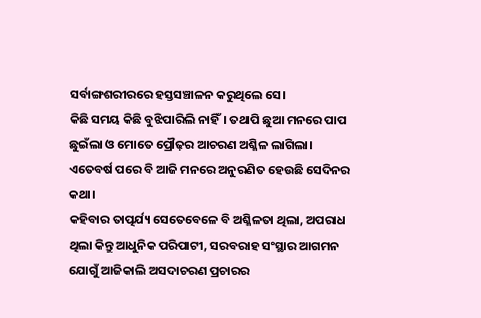ସର୍ବାଙ୍ଗଶରୀରରେ ହସ୍ତସଞ୍ଚାଳନ କରୁଥିଲେ ସେ।
କିଛି ସମୟ କିଛି ବୁଝିପାରିଲି ନାହିଁ। ତଥାପି ଛୁଆ ମନରେ ପାପ ଛୁଇଁଲା ଓ ମୋତେ ପ୍ରୌଢ଼ର ଆଚରଣ ଅଶ୍ଳିଳ ଲାଗିଲା। ଏତେବର୍ଷ ପରେ ବି ଆଜି ମନରେ ଅନୁରଣିତ ହେଉଛି ସେଦିନର କଥା।
କହିବାର ତାତ୍ପର୍ଯ୍ୟ ସେତେବେଳେ ବି ଅଶ୍ଳିଳତା ଥିଲା, ଅପରାଧ ଥିଲା କିନ୍ତୁ ଆଧୁନିକ ପରିପାଟୀ, ସରବରାହ ସଂସ୍ଥାର ଆଗମନ ଯୋଗୁଁ ଆଜିକାଲି ଅସଦାଚରଣ ପ୍ରଚାରର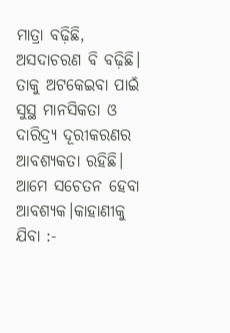ମାତ୍ରା ବଢ଼ିଛି, ଅସଦାଚରଣ ବି ବଢ଼ିଛି। ତାକୁ ଅଟକେଇବା ପାଇଁ ସୁସ୍ଥ ମାନସିକତା ଓ ଦାରିଦ୍ର୍ୟ ଦୂରୀକରଣର ଆବଶ୍ୟକତା ରହିଛି।
ଆମେ ସଚେତନ ହେବା ଆବଶ୍ୟକ।କାହାଣୀକୁ ଯିବା :-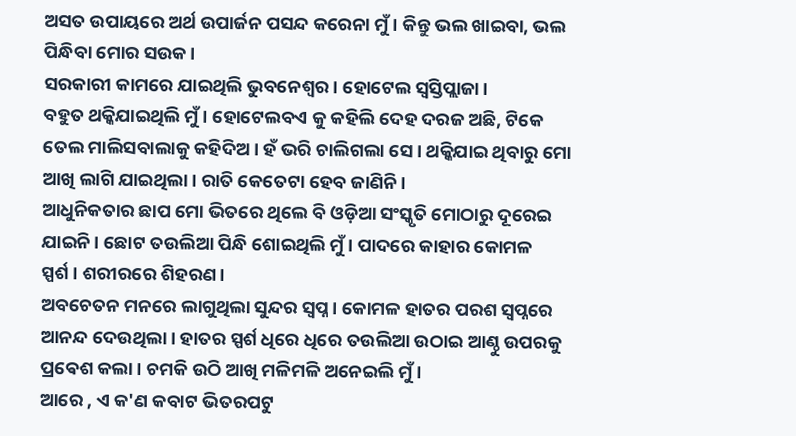ଅସତ ଉପାୟରେ ଅର୍ଥ ଉପାର୍ଜନ ପସନ୍ଦ କରେନା ମୁଁ। କିନ୍ତୁ ଭଲ ଖାଇବା, ଭଲ ପିନ୍ଧିବା ମୋର ସଉକ।
ସରକାରୀ କାମରେ ଯାଇଥିଲି ଭୁବନେଶ୍ୱର। ହୋଟେଲ ସ୍ବସ୍ତିପ୍ଲାଜା।
ବହୁତ ଥକ୍କିଯାଇଥିଲି ମୁଁ। ହୋଟେଲବଏ କୁ କହିଲି ଦେହ ଦରଜ ଅଛି, ଟିକେ ତେଲ ମାଲିସବାଲାକୁ କହିଦିଅ। ହଁ ଭରି ଚାଲିଗଲା ସେ। ଥକ୍କିଯାଇ ଥିବାରୁ ମୋ ଆଖି ଲାଗି ଯାଇଥିଲା। ରାତି କେତେଟା ହେବ ଜାଣିନି।
ଆଧୁନିକତାର ଛାପ ମୋ ଭିତରେ ଥିଲେ ବି ଓଡ଼ିଆ ସଂସ୍କୃତି ମୋଠାରୁ ଦୂରେଇ ଯାଇନି। ଛୋଟ ତଉଲିଆ ପିନ୍ଧି ଶୋଇଥିଲି ମୁଁ। ପାଦରେ କାହାର କୋମଳ ସ୍ପର୍ଶ। ଶରୀରରେ ଶିହରଣ।
ଅବଚେତନ ମନରେ ଲାଗୁଥିଲା ସୁନ୍ଦର ସ୍ୱପ୍ନ। କୋମଳ ହାତର ପରଶ ସ୍ୱପ୍ନରେ ଆନନ୍ଦ ଦେଉଥିଲା। ହାତର ସ୍ପର୍ଶ ଧିରେ ଧିରେ ତଉଲିଆ ଉଠାଇ ଆଣ୍ଠୁ ଉପରକୁ ପ୍ରଵେଶ କଲା। ଚମକି ଉଠି ଆଖି ମଳିମଳି ଅନେଇଲି ମୁଁ।
ଆରେ , ଏ କ'ଣ କବାଟ ଭିତରପଟୁ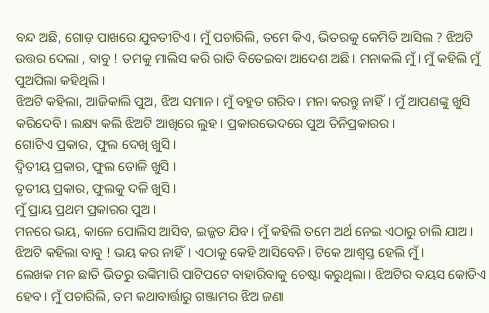ବନ୍ଦ ଅଛି, ଗୋଡ଼ ପାଖରେ ଯୁବତୀଟିଏ । ମୁଁ ପଚାରିଲି, ତମେ କିଏ, ଭିତରକୁ କେମିତି ଆସିଲ ? ଝିଅଟି ଉତ୍ତର ଦେଲା , ବାବୁ ! ତମକୁ ମାଲିସ କରି ରାତି ବିତେଇବା ଆଦେଶ ଅଛି। ମନାକଲି ମୁଁ। ମୁଁ କହିଲି ମୁଁ ପୁଅପିଲା କହିଥିଲି।
ଝିଅଟି କହିଲା, ଆଜିକାଲି ପୁଅ, ଝିଅ ସମାନ। ମୁଁ ବହୁତ ଗରିବ। ମନା କରନ୍ତୁ ନାହିଁ। ମୁଁ ଆପଣଙ୍କୁ ଖୁସି କରିଦେବି। ଲକ୍ଷ୍ୟ କଲି ଝିଅଟି ଆଖିରେ ଲୁହ। ପ୍ରକାରଭେଦରେ ପୁଅ ତିନିପ୍ରକାରର।
ଗୋଟିଏ ପ୍ରକାର, ଫୁଲ ଦେଖି ଖୁସି।
ଦ୍ଵିତୀୟ ପ୍ରକାର, ଫୁଲ ତୋଳି ଖୁସି ।
ତୃତୀୟ ପ୍ରକାର, ଫୁଲକୁ ଦଳି ଖୁସି।
ମୁଁ ପ୍ରାୟ ପ୍ରଥମ ପ୍ରକାରର ପୁଅ।
ମନରେ ଭୟ, କାଳେ ପୋଲିସ ଆସିବ, ଇଜ୍ଜତ ଯିବ। ମୁଁ କହିଲି ତମେ ଅର୍ଥ ନେଇ ଏଠାରୁ ଚାଲି ଯାଅ। ଝିଅଟି କହିଲା ବାବୁ ! ଭୟ କର ନାହିଁ। ଏଠାକୁ କେହି ଆସିବେନି। ଟିକେ ଆଶ୍ବସ୍ତ ହେଲି ମୁଁ।
ଲେଖକ ମନ ଛାତି ଭିତରୁ ଉଙ୍କିମାରି ପାଟିପଟେ ବାହାରିବାକୁ ଚେଷ୍ଟା କରୁଥିଲା। ଝିଅଟିର ବୟସ କୋଡିଏ ହେବ। ମୁଁ ପଚାରିଲି, ତମ କଥାବାର୍ତ୍ତାରୁ ଗଞ୍ଜାମର ଝିଅ ଜଣା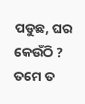ପଡୁଛ, ଘର କେଉଁଠି ? ତମେ ତ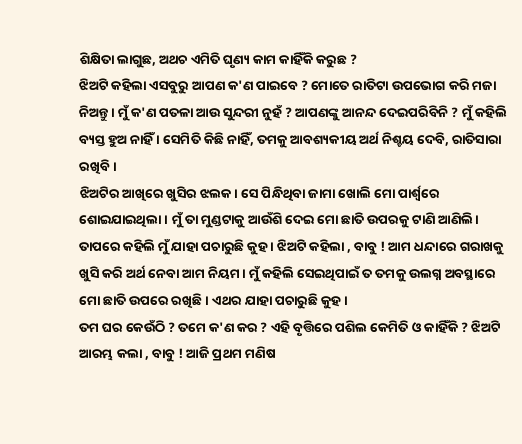ଶିକ୍ଷିତା ଲାଗୁଛ, ଅଥଚ ଏମିତି ଘୃଣ୍ୟ କାମ କାହିଁକି କରୁଛ ?
ଝିଅଟି କହିଲା ଏସବୁରୁ ଆପଣ କ'ଣ ପାଇବେ ? ମୋତେ ରାତିଟା ଉପଭୋଗ କରି ମଜା ନିଅନ୍ତୁ। ମୁଁ କ'ଣ ପତଳା ଆଉ ସୁନ୍ଦରୀ ନୁହଁ ? ଆପଣଙ୍କୁ ଆନନ୍ଦ ଦେଇପରିବିନି ? ମୁଁ କହିଲି ବ୍ୟସ୍ତ ହୁଅ ନାହିଁ । ସେମିତି କିଛି ନାହିଁ, ତମକୁ ଆବଶ୍ୟକୀୟ ଅର୍ଥ ନିଶ୍ଚୟ ଦେବି, ରାତିସାରା ରଖିବି।
ଝିଅଟିର ଆଖିରେ ଖୁସିର ଝଲକ। ସେ ପିନ୍ଧିଥିବା ଜାମା ଖୋଲି ମୋ ପାର୍ଶ୍ଵରେ ଶୋଇଯାଇଥିଲା। ମୁଁ ତା ମୁଣ୍ଡଟାକୁ ଆଉଁଶି ଦେଇ ମୋ ଛାତି ଉପରକୁ ଟାଣି ଆଣିଲି। ତାପରେ କହିଲି ମୁଁ ଯାହା ପଚାରୁଛି କୁହ । ଝିଅଟି କହିଲା , ବାବୁ ! ଆମ ଧନ୍ଦାରେ ଗରାଖକୁ ଖୁସି କରି ଅର୍ଥ ନେବା ଆମ ନିୟମ। ମୁଁ କହିଲି ସେଇଥିପାଇଁ ତ ତମକୁ ଉଲଗ୍ନ ଅବସ୍ଥାରେ ମୋ ଛାତି ଉପରେ ରଖିଛି। ଏଥର ଯାହା ପଚାରୁଛି କୁହ।
ତମ ଘର କେଉଁଠି ? ତମେ କ'ଣ କର ? ଏହି ବୃତ୍ତିରେ ପଶିଲ କେମିତି ଓ କାହିଁକି ? ଝିଅଟି ଆରମ୍ଭ କଲା , ବାବୁ ! ଆଜି ପ୍ରଥମ ମଣିଷ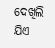ଦେଖିଲି ଯିଏ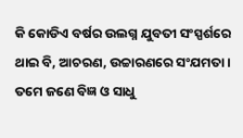କି କୋଡିଏ ବର୍ଷର ଉଲଗ୍ନ ଯୁବତୀ ସଂସ୍ପର୍ଶରେ ଥାଇ ବି, ଆଚରଣ, ଉଚ୍ଚାରଣରେ ସଂଯମତା। ତମେ ଜଣେ ବିଜ୍ଞ ଓ ସାଧୁ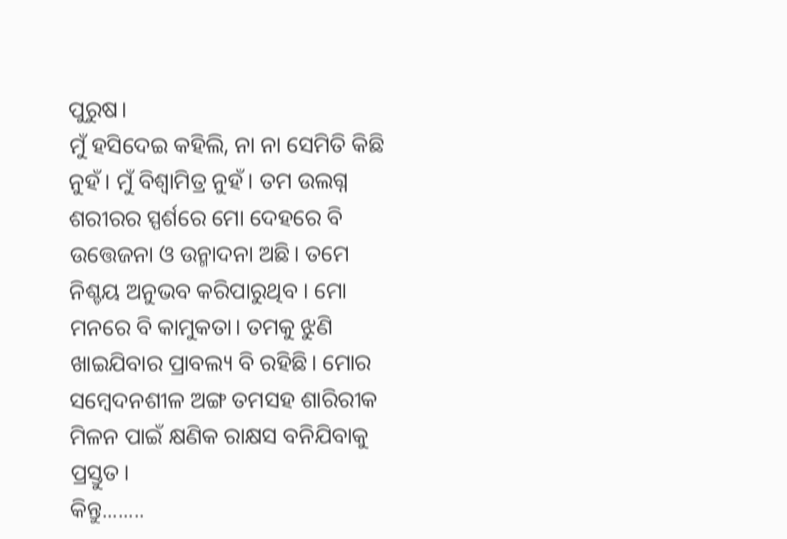ପୁରୁଷ।
ମୁଁ ହସିଦେଇ କହିଲି, ନା ନା ସେମିତି କିଛି ନୁହଁ। ମୁଁ ବିଶ୍ଵାମିତ୍ର ନୁହଁ। ତମ ଉଲଗ୍ନ ଶରୀରର ସ୍ପର୍ଶରେ ମୋ ଦେହରେ ବି ଉତ୍ତେଜନା ଓ ଉନ୍ମାଦନା ଅଛି। ତମେ ନିଶ୍ଚୟ ଅନୁଭବ କରିପାରୁଥିବ । ମୋ ମନରେ ବି କାମୁକତା। ତମକୁ ଝୁଣି ଖାଇଯିବାର ପ୍ରାବଲ୍ୟ ବି ରହିଛି। ମୋର ସମ୍ବେଦନଶୀଳ ଅଙ୍ଗ ତମସହ ଶାରିରୀକ ମିଳନ ପାଇଁ କ୍ଷଣିକ ରାକ୍ଷସ ବନିଯିବାକୁ ପ୍ରସ୍ତୁତ।
କିନ୍ତୁ........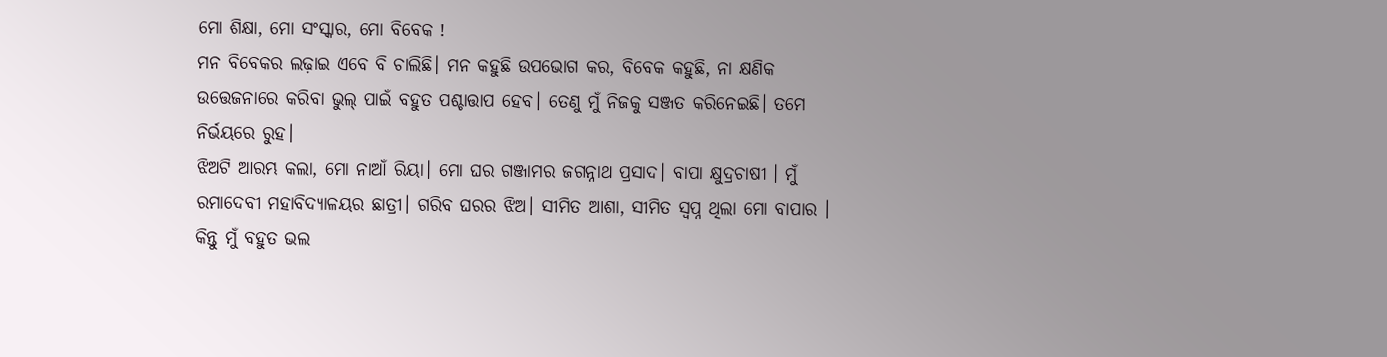ମୋ ଶିକ୍ଷା, ମୋ ସଂସ୍କାର, ମୋ ବିବେକ !
ମନ ବିବେକର ଲଢ଼ାଇ ଏବେ ବି ଚାଲିଛି। ମନ କହୁଛି ଉପଭୋଗ କର, ବିବେକ କହୁଛି, ନା କ୍ଷଣିକ ଉତ୍ତେଜନାରେ କରିବା ଭୁଲ୍ ପାଇଁ ବହୁତ ପଶ୍ଚାତ୍ତାପ ହେବ। ତେଣୁ ମୁଁ ନିଜକୁ ସଞ୍ଜତ କରିନେଇଛି। ତମେ ନିର୍ଭୟରେ ରୁହ।
ଝିଅଟି ଆରମ୍ଭ କଲା, ମୋ ନାଆଁ ରିୟା। ମୋ ଘର ଗଞ୍ଜାମର ଜଗନ୍ନାଥ ପ୍ରସାଦ। ବାପା କ୍ଷୁଦ୍ରଚାଷୀ । ମୁଁ ରମାଦେବୀ ମହାବିଦ୍ୟାଳୟର ଛାତ୍ରୀ। ଗରିବ ଘରର ଝିଅ। ସୀମିତ ଆଶା, ସୀମିତ ସ୍ବପ୍ନ ଥିଲା ମୋ ବାପାର । କିନ୍ତୁ ମୁଁ ବହୁତ ଭଲ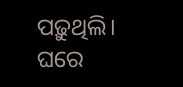ପଢ଼ୁଥିଲି।
ଘରେ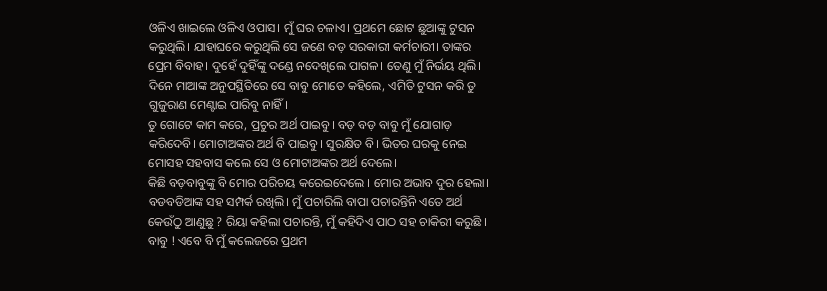ଓଳିଏ ଖାଇଲେ ଓଳିଏ ଓପାସ। ମୁଁ ଘର ଚଳାଏ। ପ୍ରଥମେ ଛୋଟ ଛୁଆଙ୍କୁ ଟୁସନ କରୁଥିଲି। ଯାହାଘରେ କରୁଥିଲି ସେ ଜଣେ ବଡ଼ ସରକାରୀ କର୍ମଚାରୀ। ତାଙ୍କର ପ୍ରେମ ବିବାହ। ଦୁହେଁ ଦୁହିଁଙ୍କୁ ଦଣ୍ଡେ ନଦେଖିଲେ ପାଗଳ। ତେଣୁ ମୁଁ ନିର୍ଭୟ ଥିଲି। ଦିନେ ମାଆଙ୍କ ଅନୁପସ୍ଥିତିରେ ସେ ବାବୁ ମୋତେ କହିଲେ, ଏମିତି ଟୁସନ କରି ତୁ ଗୁଜୁରାଣ ମେଣ୍ଟାଇ ପାରିବୁ ନାହିଁ।
ତୁ ଗୋଟେ କାମ କରେ, ପ୍ରଚୁର ଅର୍ଥ ପାଇବୁ। ବଡ଼ ବଡ଼ ବାବୁ ମୁଁ ଯୋଗାଡ଼ କରିଦେବି। ମୋଟାଅଙ୍କର ଅର୍ଥ ବି ପାଇବୁ। ସୁରକ୍ଷିତ ବି। ଭିତର ଘରକୁ ନେଇ ମୋସହ ସହବାସ କଲେ ସେ ଓ ମୋଟାଅଙ୍କର ଅର୍ଥ ଦେଲେ।
କିଛି ବଡ଼ବାବୁଙ୍କୁ ବି ମୋର ପରିଚୟ କରେଇଦେଲେ । ମୋର ଅଭାବ ଦୁର ହେଲା। ବଡବଡିଆଙ୍କ ସହ ସମ୍ପର୍କ ରଖିଲି। ମୁଁ ପଚାରିଲି ବାପା ପଚାରନ୍ତିନି ଏତେ ଅର୍ଥ କେଉଁଠୁ ଆଣୁଛୁ ? ରିୟା କହିଲା ପଚାରନ୍ତି, ମୁଁ କହିଦିଏ ପାଠ ସହ ଚାକିରୀ କରୁଛି ।
ବାବୁ ! ଏବେ ବି ମୁଁ କଲେଜରେ ପ୍ରଥମ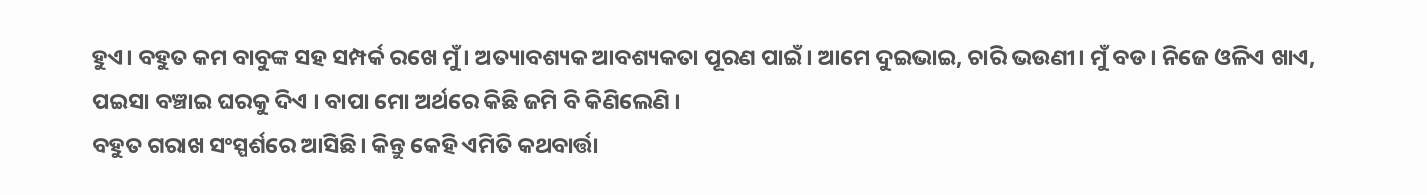ହୁଏ। ବହୁତ କମ ବାବୁଙ୍କ ସହ ସମ୍ପର୍କ ରଖେ ମୁଁ। ଅତ୍ୟାବଶ୍ୟକ ଆବଶ୍ୟକତା ପୂରଣ ପାଇଁ। ଆମେ ଦୁଇଭାଇ, ଚାରି ଭଉଣୀ। ମୁଁ ବଡ। ନିଜେ ଓଳିଏ ଖାଏ, ପଇସା ବଞ୍ଚାଇ ଘରକୁ ଦିଏ । ବାପା ମୋ ଅର୍ଥରେ କିଛି ଜମି ବି କିଣିଲେଣି ।
ବହୁତ ଗରାଖ ସଂସ୍ପର୍ଶରେ ଆସିଛି। କିନ୍ତୁ କେହି ଏମିତି କଥବାର୍ତ୍ତା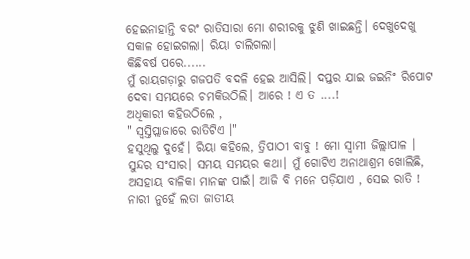ହେଇନାହାନ୍ତି ବରଂ ରାତିସାରା ମୋ ଶରୀରକୁ ଝୁଣି ଖାଇଛନ୍ତି। ଦେଖୁଦେଖୁ ସକାଳ ହୋଇଗଲା। ରିୟା ଚାଲିଗଲା।
କିଛିବର୍ଷ ପରେ......
ମୁଁ ରାୟଗଡ଼ାରୁ ଗଜପତି ବଦଳି ହେଇ ଆସିଲି। ଦପ୍ତର ଯାଇ ଜଇନିଂ ରିପୋଟ ଦେବା ସମୟରେ ଚମକିଉଠିଲି। ଆରେ ! ଏ ତ ....!
ଅଧିକାରୀ କହିଉଠିଲେ ,
" ସ୍ବସ୍ତିପ୍ଲାଜାରେ ରାତିଟିଏ ।"
ହସୁଥିଲୁ ଦୁହେଁ। ରିୟା କହିଲେ, ତ୍ରିପାଠୀ ବାବୁ ! ମୋ ସ୍ବାମୀ ଜିଲ୍ଲାପାଳ । ସୁନ୍ଦର ସଂସାର। ସମୟ ସମୟର କଥା। ମୁଁ ଗୋଟିଏ ଅନାଥାଶ୍ରମ ଖୋଲିଛି, ଅସହାୟ ବାଳିକା ମାନଙ୍କ ପାଇଁ। ଆଜି ବି ମନେ ପଡ଼ିଯାଏ , ସେଇ ରାତି !
ନାରୀ ନୁହେଁ ଲତା ଜାତୀୟ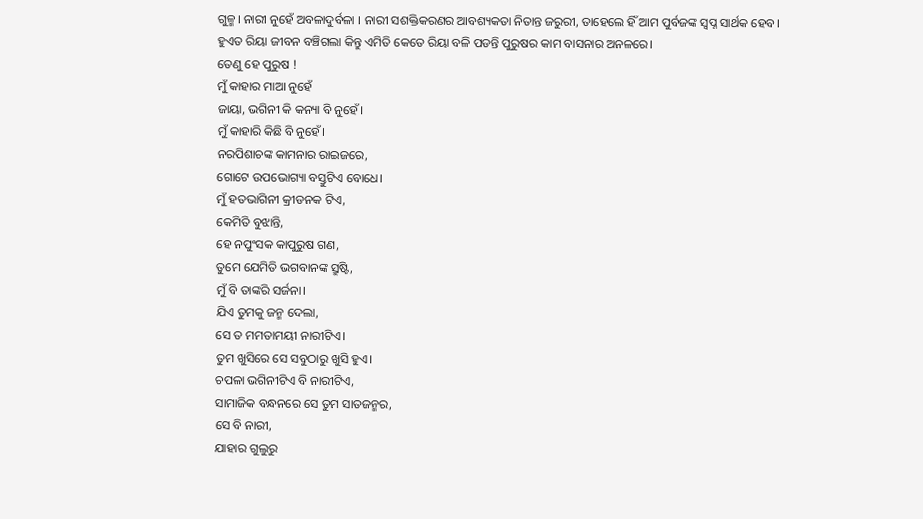ଗୁଳ୍ମ। ନାରୀ ନୁହେଁ ଅବଳାଦୁର୍ବଳା । ନାରୀ ସଶକ୍ତିକରଣର ଆବଶ୍ୟକତା ନିତାନ୍ତ ଜରୁରୀ, ତାହେଲେ ହିଁ ଆମ ପୁର୍ବଜଙ୍କ ସ୍ବପ୍ନ ସାର୍ଥକ ହେବ।
ହୁଏତ ରିୟା ଜୀବନ ବଞ୍ଚିଗଲା କିନ୍ତୁ ଏମିତି କେତେ ରିୟା ବଳି ପଡନ୍ତି ପୁରୁଷର କାମ ବାସନାର ଅନଳରେ।
ତେଣୁ ହେ ପୁରୁଷ !
ମୁଁ କାହାର ମାଆ ନୁହେଁ
ଜାୟା, ଭଗିନୀ କି କନ୍ୟା ବି ନୁହେଁ।
ମୁଁ କାହାରି କିଛି ବି ନୁହେଁ।
ନରପିଶାଚଙ୍କ କାମନାର ରାଇଜରେ,
ଗୋଟେ ଉପଭୋଗ୍ୟା ବସ୍ତୁଟିଏ ବୋଧେ।
ମୁଁ ହତଭାଗିନୀ କ୍ରୀଡନକ ଟିଏ,
କେମିତି ବୁଝାନ୍ତି,
ହେ ନପୁଂସକ କାପୁରୁଷ ଗଣ,
ତୁମେ ଯେମିତି ଭଗବାନଙ୍କ ସ୍ରୁଷ୍ଟି,
ମୁଁ ବି ତାଙ୍କରି ସର୍ଜନା।
ଯିଏ ତୁମକୁ ଜନ୍ମ ଦେଲା,
ସେ ତ ମମତାମୟୀ ନାରୀଟିଏ।
ତୁମ ଖୁସିରେ ସେ ସବୁଠାରୁ ଖୁସି ହୁଏ।
ଚପଳା ଭଗିନୀଟିଏ ବି ନାରୀଟିଏ,
ସାମାଜିକ ବନ୍ଧନରେ ସେ ତୁମ ସାତଜନ୍ମର,
ସେ ବି ନାରୀ,
ଯାହାର ଗୁଲୁରୁ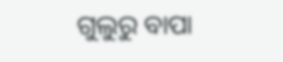ଗୁଲୁରୁ ବାପା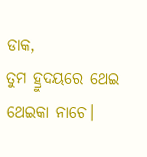ଡାକ,
ତୁମ ହ୍ରୁଦୟରେ ଥେଇ ଥେଇକା ନାଚେ।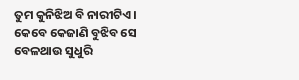ତୁମ କୁନିଝିଅ ବି ନାରୀଟିଏ।
କେବେ କେଜାଣି ବୁଝିବ ସେ
ବେଳଥାଉ ସୁଧୁରି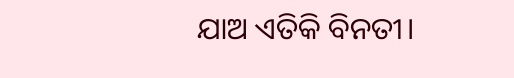ଯାଅ ଏତିକି ବିନତୀ।